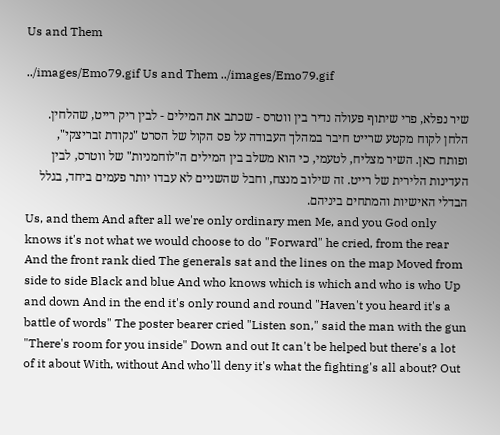Us and Them

../images/Emo79.gif Us and Them ../images/Emo79.gif

שיר נפלא, פרי שיתוף פעולה נדיר בין ווטרס - שכתב את המילים - לבין ריק רייט, שהלחין. הלחן לקוח מקטע שרייט חיבר במהלך העבודה על פס הקול של הסרט "נקודת זבריצקי", ופותח כאן. השיר מצליח, לטעמי, כי הוא משלב בין המילים ה"לוחמניות" של ווטרס, לבין העדינות הלירית של רייט. זה שילוב מנצח, וחבל שהשניים לא עבדו יותר פעמים ביחד, בגלל הבדלי האישיות והמתחים ביניהם.
Us, and them And after all we're only ordinary men Me, and you God only knows it's not what we would choose to do "Forward" he cried, from the rear And the front rank died The generals sat and the lines on the map Moved from side to side Black and blue And who knows which is which and who is who Up and down And in the end it's only round and round "Haven't you heard it's a battle of words" The poster bearer cried "Listen son," said the man with the gun "There's room for you inside" Down and out It can't be helped but there's a lot of it about With, without And who'll deny it's what the fighting's all about? Out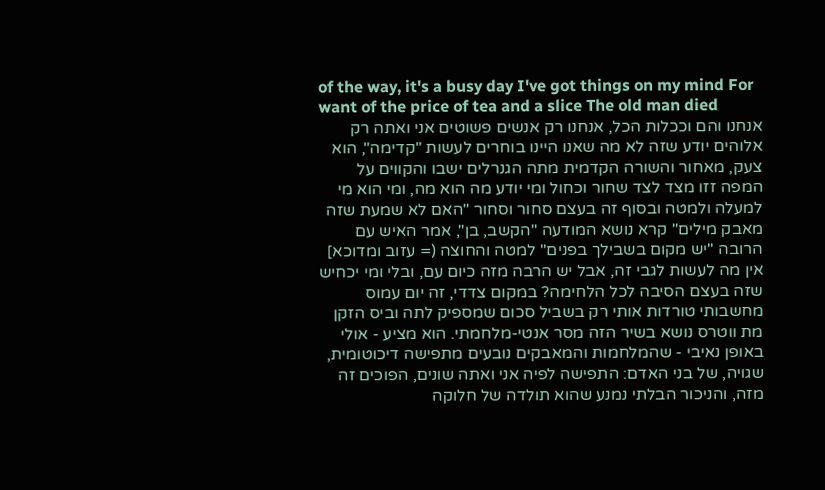of the way, it's a busy day I've got things on my mind For want of the price of tea and a slice The old man died
אנחנו והם וככלות הכל, אנחנו רק אנשים פשוטים אני ואתה רק אלוהים יודע שזה לא מה שאנו היינו בוחרים לעשות "קדימה", הוא צעק, מאחור והשורה הקדמית מתה הגנרלים ישבו והקווים על המפה זזו מצד לצד שחור וכחול ומי יודע מה הוא מה, ומי הוא מי למעלה ולמטה ובסוף זה בעצם סחור וסחור "האם לא שמעת שזה מאבק מילים" קרא נושא המודעה "הקשב, בן", אמר האיש עם הרובה "יש מקום בשבילך בפנים" למטה והחוצה (= עזוב ומדוכא] אין מה לעשות לגבי זה, אבל יש הרבה מזה כיום עם, ובלי ומי יכחיש שזה בעצם הסיבה לכל הלחימה? במקום צדדי, זה יום עמוס מחשבותי טורדות אותי רק בשביל סכום שמספיק לתה וביס הזקן מת ווטרס נושא בשיר הזה מסר אנטי-מלחמתי. הוא מציע - אולי באופן נאיבי - שהמלחמות והמאבקים נובעים מתפישה דיכוטומית, שגויה, של בני האדם: התפישה לפיה אני ואתה שונים, הפוכים זה מזה, והניכור הבלתי נמנע שהוא תולדה של חלוקה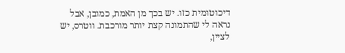דיכוטומית כזו. יש בכך מן האמת, כמובן, אבל נראה לי שהתמונה קצת יותר מורכבת. ווטרס, יש לציין,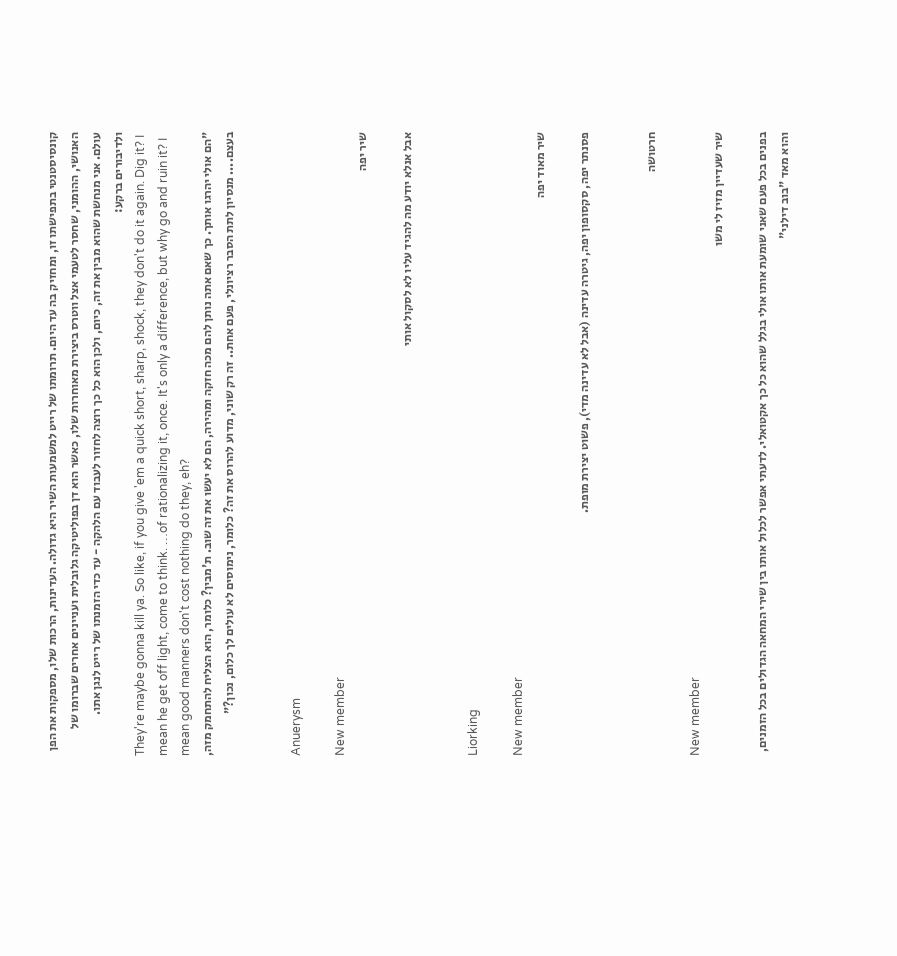קונסיסטנטי בתפישתו זו, ומחזיק בה עד היום. תרומתו של רייט למשמעות השיר היא גדולה. העדינות, הרכות שלו, מספקות את הפן האנושי, ההומני, שחסר לטעמי אצל ווטרס ביצירת מאוחרות שלו, כאשר הוא דן בפוליטיקה גלובלית ועניינים אחרים שברומו של עולם. אני מנחשת שהוא מבין את זה, כיום, ולכן הוא כל כך רוצה לחזור לעבוד עם הלהקה - עד כדי הזמנתו של רייט לנגן אתו. ולדיבורים ברקע:
They're maybe gonna kill ya. So like, if you give 'em a quick short, sharp, shock, they don't do it again. Dig it? I mean he get off light, come to think. …of rationalizing it, once. It's only a difference, but why go and ruin it? I mean good manners don't cost nothing do they, eh?
"הם אולי יהרגו אותך. כך שאם אתה נותן להם מכה חזקה ומהירה, הם לא יעשו את זה שוב. ת'מבין? כלומר, הוא הצליח להתחמק מזה, בעצם.... מנסיון לתת הסבר רציונלי, פעם אחת.. זה רק שוני, מדוע להרוס את זה? כלומר, נימוסים לא עולים לך כלום, נכון?"


Anuerysm

New member
שיר יפה

אבל אנלא יודע מה להגיד עליו לא לסקול אותי


Liorking

New member
שיר מאוד יפה

פסנתר יפה, סקסופון יפה, גיטרה עדינה (אבל לא עדינה מדי), פשוט יצירת מופת.


חרטושה

New member
שיר שעדיין מזיז לי משו

בפנים בכל פעם שאני שומעת אותו אולי בגלל שהוא כל כך אקטואלי. לדעתי אפשר לכלול אותו בין שירי המחאה הגדולים בכל הזמנים, והוא מאד "בוב דילני"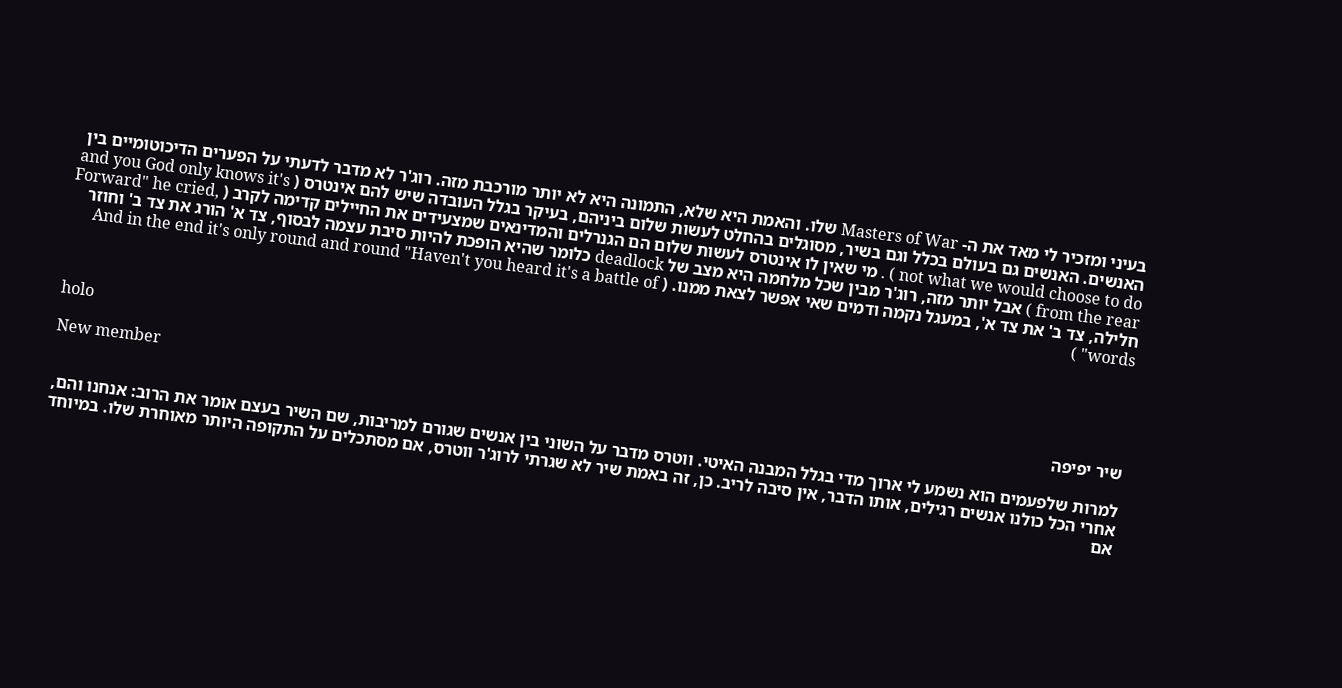בעיני ומזכיר לי מאד את ה- Masters of War שלו. והאמת היא שלא, התמונה היא לא יותר מורכבת מזה. רוג'ר לא מדבר לדעתי על הפערים הדיכוטומיים בין האנשים. האנשים גם בעולם בכלל וגם בשיר, מסוגלים בהחלט לעשות שלום ביניהם, בעיקר בגלל העובדה שיש להם אינטרס ( and you God only knows it's not what we would choose to do ) . מי שאין לו אינטרס לעשות שלום הם הגנרלים והמדינאים שמצעידים את החיילים קדימה לקרב ( Forward" he cried, from the rear ) אבל יותר מזה, רוג'ר מבין שכל מלחמה היא מצב של deadlock כלומר שהיא הופכת להיות סיבת עצמה לבסוף, צד א' הורג את צד ב' וחוזר חלילה, צד ב' את צד א', במעגל נקמה ודמים שאי אפשר לצאת ממנו. ( And in the end it's only round and round "Haven't you heard it's a battle of words" )


holo

New member
שיר יפיפה

למרות שלפעמים הוא נשמע לי ארוך מדי בגלל המבנה האיטי. ווטרס מדבר על השוני בין אנשים שגורם למריבות, שם השיר בעצם אומר את הרוב: אנחנו והם, אחרי הכל כולנו אנשים רגילים, אותו הדבר, אין סיבה לריב. כן, זה באמת שיר לא שגרתי לרוג'ר ווטרס, אם מסתכלים על התקופה היותר מאוחרת שלו. במיוחד אם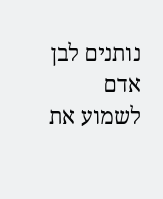נותנים לבן אדם לשמוע את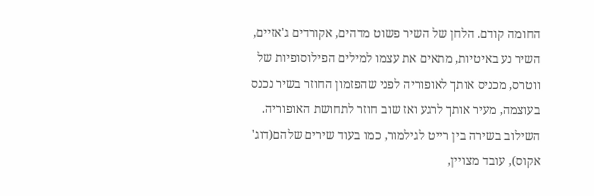החומה קודם. הלחן של השיר פשוט מדהים, אקורדים ג'אזיים, השיר נע באיטיות, מתאים את עצמו למילים הפילוסופיות של ווטרס, מכניס אותך לאופוריה לפני שהפזמון החוזר בשיר נכנס בעוצמה, מעיר אותך לרגע ואז שוב חוזר לתחושת האופוריה. השילוב בשירה בין רייט לגילמור, כמו בעוד שירים שלהם(דוג' אקוס), עובד מצויין,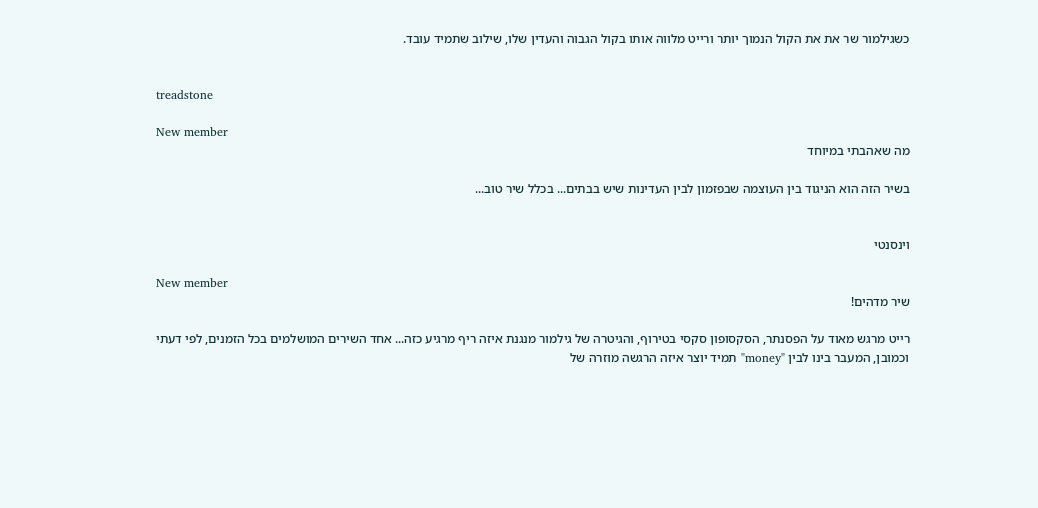כשגילמור שר את את הקול הנמוך יותר ורייט מלווה אותו בקול הגבוה והעדין שלו, שילוב שתמיד עובד.


treadstone

New member
מה שאהבתי במיוחד

בשיר הזה הוא הניגוד בין העוצמה שבפזמון לבין העדינות שיש בבתים... בכלל שיר טוב...


וינסנטי

New member
שיר מדהים!

רייט מרגש מאוד על הפסנתר, הסקסופון סקסי בטירוף, והגיטרה של גילמור מנגנת איזה ריף מרגיע כזה... אחד השירים המושלמים בכל הזמנים, לפי דעתי
וכמובן, המעבר בינו לבין "money" תמיד יוצר איזה הרגשה מוזרה של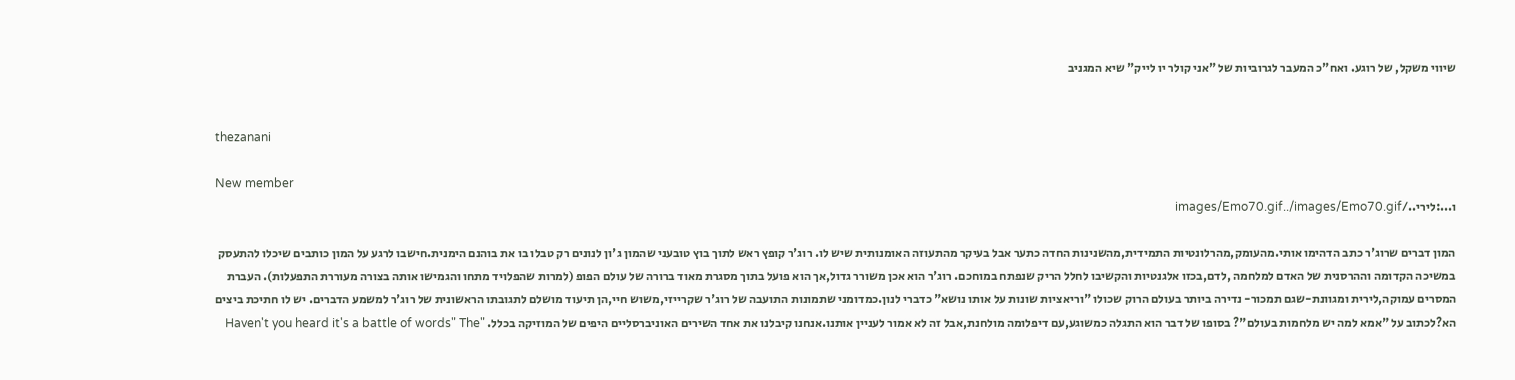שיווי משקל, של רוגע. ואח"כ המעבר לגרוביות של "אני קולר יו לייק" שיא המגניב


thezanani

New member
ו...:לירי../images/Emo70.gif../images/Emo70.gif

המון דברים שרוג'ר כתב הדהימו אותי.מהעומק,מהרלונטיות התמידית,מהשנינות החדה כתער אבל בעיקר מהתעוזה האומנותית שיש לו. רוג'ר קופץ ראש לתוך בוץ טובעני שהמון ג'ון לנונים רק טבלו בו את בוהנם הימנית.חישבו לרגע על המון כותבים שיכלו להתעסק במשיכה הקדומה וההרסנית של האדם למלחמה ,לדם,בכזו אלגנטיות והקשיבו לחלל הריק שנפתח במוחכם. רוג'ר הוא אכן משורר גדול,אך הוא פועל בתוך מסגרת מאוד ברורה של עולם הפופ (למרות שהפלויד מתחו והגמישו אותה בצורה מעוררת התפעלות). העברת המסרים עמוקה,לירית ומגוונת-שגם תמכור- נדירה ביותר בעולם הרוק שכולו "וריאציות שונות על אותו נושא" כדברי לנון.כמדומני שתמונות התועבה של רוג'ר שקרייזי,משוש חיי,הן תיעוד מושלם לתגובתו הראשונית של רוג'ר למשמע הדברים. יש לו חתיכת ביצים הא?לכתוב על "אמא למה יש מלחמות בעולם"? בסופו של דבר הוא התגלה כמשוגע,עם דיפלומה מולחנת,אבל זה לא אמור לעניין אותנו.אנחנו קיבלנו את אחד השירים האוניברסליים היפים של המוזיקה בכלל. "Haven't you heard it's a battle of words" The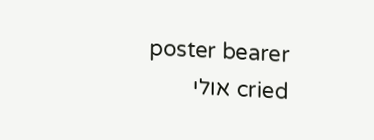poster bearer cried אולי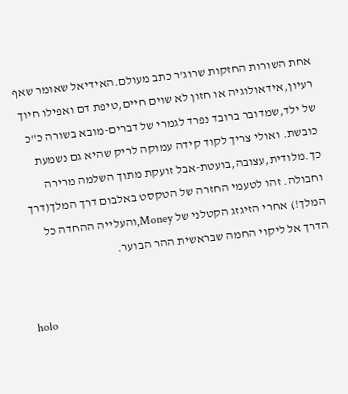אחת השורות החזקות שרוג'ר כתב מעולם.האידיאל שאומר שאף רעיון,אידאולוגיה או חזון לא שוים חיים,טיפת דם ואפילו חיוך של ילד,שמדובר ברובד נפרד לגמרי של דברים-מובא בשורה כ"כ כובשת. ואולי צריך לקוד קידה עמוקה לריק שהיא גם נשמעת כך.מלודית,עצובה,בועטת-אבל זועקת מתוך השלמה מרירה וחבולה. זהו לטעמי החזרה של הטקסט באלבום דרך המלך(דרך המלך!) אחרי הזיגזג הקטלני של Money,והעלייה ההחדה כל הדרך אל ליקוי החמה שבראשית ההר הבוער.


holo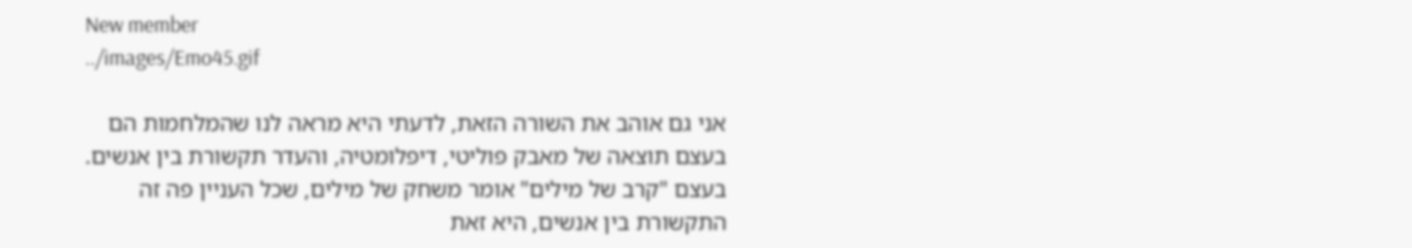New member
../images/Emo45.gif

אני גם אוהב את השורה הזאת, לדעתי היא מראה לנו שהמלחמות הם בעצם תוצאה של מאבק פוליטי, דיפלומטיה, והעדר תקשורת בין אנשים. בעצם "קרב של מילים" אומר משחק של מילים, שכל העניין פה זה התקשורת בין אנשים, היא זאת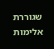שגוררת אלימות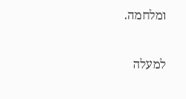ומלחמה.

למעלה